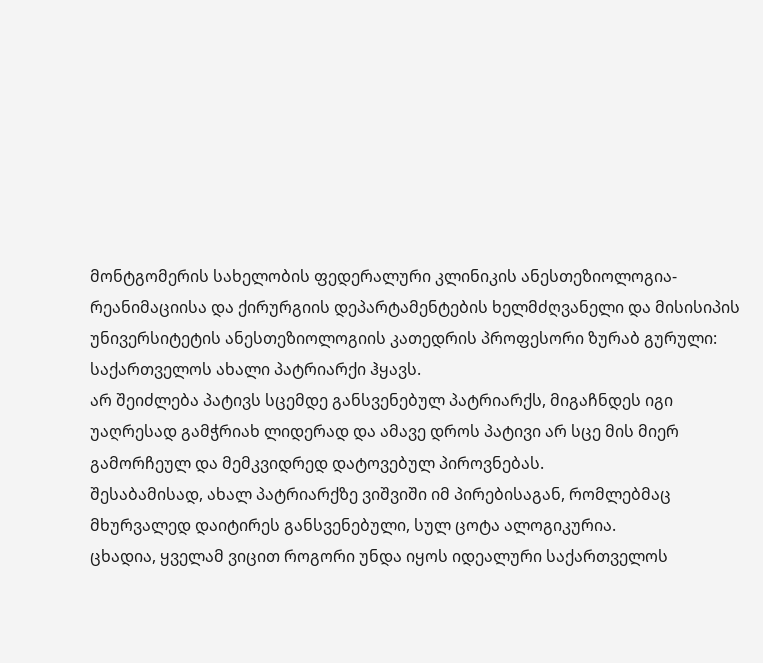მონტგომერის სახელობის ფედერალური კლინიკის ანესთეზიოლოგია-რეანიმაციისა და ქირურგიის დეპარტამენტების ხელმძღვანელი და მისისიპის უნივერსიტეტის ანესთეზიოლოგიის კათედრის პროფესორი ზურაბ გურული:
საქართველოს ახალი პატრიარქი ჰყავს.
არ შეიძლება პატივს სცემდე განსვენებულ პატრიარქს, მიგაჩნდეს იგი უაღრესად გამჭრიახ ლიდერად და ამავე დროს პატივი არ სცე მის მიერ გამორჩეულ და მემკვიდრედ დატოვებულ პიროვნებას.
შესაბამისად, ახალ პატრიარქზე ვიშვიში იმ პირებისაგან, რომლებმაც მხურვალედ დაიტირეს განსვენებული, სულ ცოტა ალოგიკურია.
ცხადია, ყველამ ვიცით როგორი უნდა იყოს იდეალური საქართველოს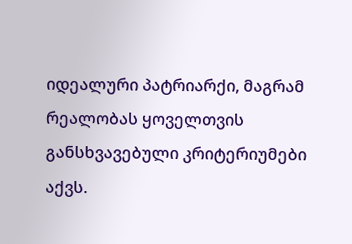იდეალური პატრიარქი, მაგრამ რეალობას ყოველთვის განსხვავებული კრიტერიუმები აქვს.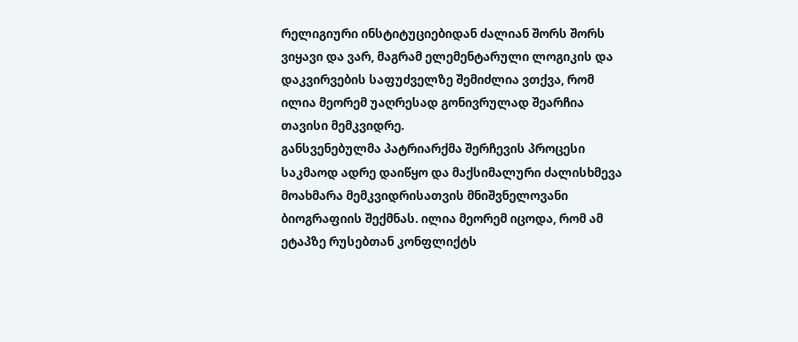რელიგიური ინსტიტუციებიდან ძალიან შორს შორს ვიყავი და ვარ, მაგრამ ელემენტარული ლოგიკის და დაკვირვების საფუძველზე შემიძლია ვთქვა, რომ ილია მეორემ უაღრესად გონივრულად შეარჩია თავისი მემკვიდრე.
განსვენებულმა პატრიარქმა შერჩევის პროცესი საკმაოდ ადრე დაიწყო და მაქსიმალური ძალისხმევა მოახმარა მემკვიდრისათვის მნიშვნელოვანი ბიოგრაფიის შექმნას. ილია მეორემ იცოდა, რომ ამ ეტაპზე რუსებთან კონფლიქტს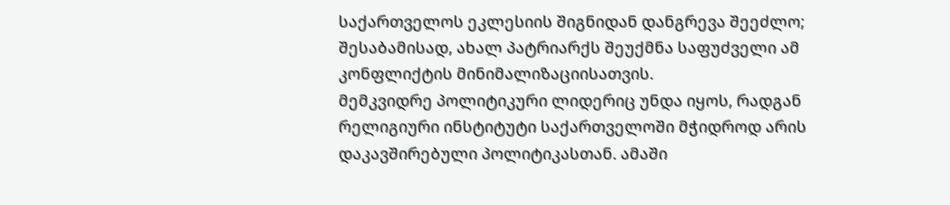საქართველოს ეკლესიის შიგნიდან დანგრევა შეეძლო; შესაბამისად, ახალ პატრიარქს შეუქმნა საფუძველი ამ კონფლიქტის მინიმალიზაციისათვის.
მემკვიდრე პოლიტიკური ლიდერიც უნდა იყოს, რადგან რელიგიური ინსტიტუტი საქართველოში მჭიდროდ არის დაკავშირებული პოლიტიკასთან. ამაში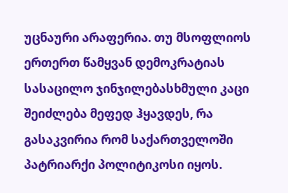უცნაური არაფერია. თუ მსოფლიოს ერთერთ წამყვან დემოკრატიას სასაცილო ჯინჯილებასხმული კაცი შეიძლება მეფედ ჰყავდეს, რა გასაკვირია რომ საქართველოში პატრიარქი პოლიტიკოსი იყოს.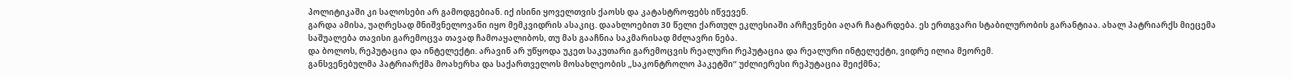პოლიტიკაში კი სალოსები არ გამოდგებიან. იქ ისინი ყოველთვის ქაოსს და კატასტროფებს იწვევენ.
გარდა ამისა, უაღრესად მნიშვნელოვანი იყო მემკვიდრის ასაკიც. დაახლოებით 30 წელი ქართულ ეკლესიაში არჩევნები აღარ ჩატარდება. ეს ერთგვარი სტაბილურობის გარანტიაა. ახალ პატრიარქს მიეცემა საშუალება თავისი გარემოცვა თავად ჩამოაყალიბოს, თუ მას გააჩნია საკმარისად მძლავრი ნება.
და ბოლოს, რეპუტაცია და ინტელექტი. არავინ არ უწყოდა უკეთ საკუთარი გარემოცვის რეალური რეპუტაცია და რეალური ინტელექტი, ვიდრე ილია მეორემ.
განსვენებულმა პატრიარქმა მოახერხა და საქართველოს მოსახლეობის „საკონტროლო პაკეტში“ უძლიერესი რეპუტაცია შეიქმნა;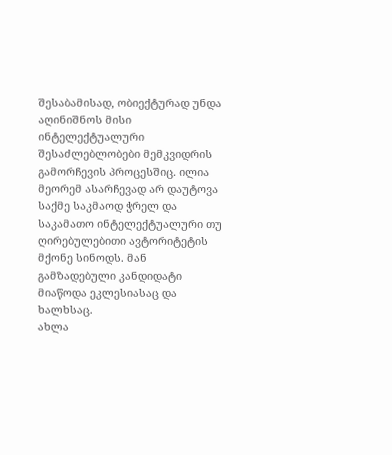შესაბამისად, ობიექტურად უნდა აღინიშნოს მისი ინტელექტუალური შესაძლებლობები მემკვიდრის გამორჩევის პროცესშიც. ილია მეორემ ასარჩევად არ დაუტოვა საქმე საკმაოდ ჭრელ და საკამათო ინტელექტუალური თუ ღირებულებითი ავტორიტეტის მქონე სინოდს. მან გამზადებული კანდიდატი მიაწოდა ეკლესიასაც და ხალხსაც.
ახლა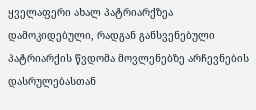ყველაფერი ახალ პატრიარქზეა დამოკიდებული, რადგან განსვენებული პატრიარქის წვდომა მოვლენებზე არჩევნების დასრულებასთან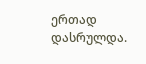ერთად დასრულდა.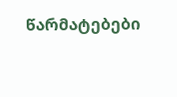წარმატებები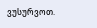ვუსურვოთ.